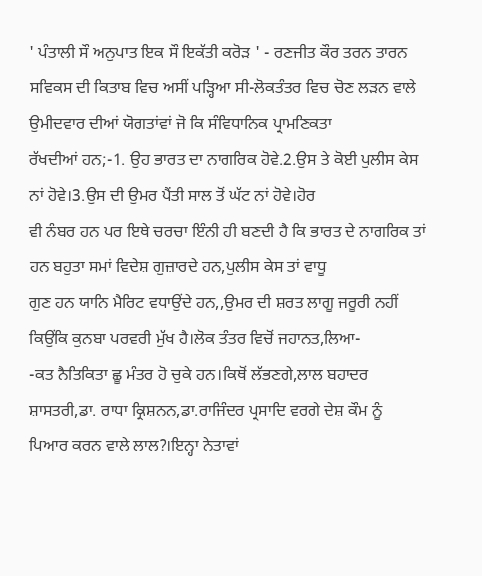' ਪੰਤਾਲੀ ਸੌ ਅਨੁਪਾਤ ਇਕ ਸੌ ਇਕੱਤੀ ਕਰੋੜ ' - ਰਣਜੀਤ ਕੌਰ ਤਰਨ ਤਾਰਨ
ਸਵਿਕਸ ਦੀ ਕਿਤਾਬ ਵਿਚ ਅਸੀਂ ਪੜ੍ਹਿਆ ਸੀ-ਲੋਕਤੰਤਰ ਵਿਚ ਚੋਣ ਲੜਨ ਵਾਲੇ ਉਮੀਦਵਾਰ ਦੀਆਂ ਯੋਗਤਾਂਵਾਂ ਜੋ ਕਿ ਸੰਵਿਧਾਨਿਕ ਪ੍ਰਾਮਣਿਕਤਾ
ਰੱਖਦੀਆਂ ਹਨ;-1. ਉਹ ਭਾਰਤ ਦਾ ਨਾਗਰਿਕ ਹੋਵੇ.2.ਉਸ ਤੇ ਕੋਈ ਪੁਲੀਸ ਕੇਸ ਨਾਂ ਹੋਵੇ।3.ਉਸ ਦੀ ਉਮਰ ਪੈਂਤੀ ਸਾਲ ਤੋਂ ਘੱਟ ਨਾਂ ਹੋਵੇ।ਹੋਰ
ਵੀ ਨੰਬਰ ਹਨ ਪਰ ਇਥੇ ਚਰਚਾ ਇੰਨੀ ਹੀ ਬਣਦੀ ਹੈ ਕਿ ਭਾਰਤ ਦੇ ਨਾਗਰਿਕ ਤਾਂ ਹਨ ਬਹੁਤਾ ਸਮਾਂ ਵਿਦੇਸ਼ ਗੁਜ਼ਾਰਦੇ ਹਨ,ਪੁਲੀਸ ਕੇਸ ਤਾਂ ਵਾਧੂ
ਗੁਣ ਹਨ ਯਾਨਿ ਮੈਰਿਟ ਵਧਾਉਂਦੇ ਹਨ,,ਉਮਰ ਦੀ ਸ਼ਰਤ ਲਾਗੂ ਜਰੂਰੀ ਨਹੀਂ ਕਿਉਂਕਿ ਕੁਨਬਾ ਪਰਵਰੀ ਮੁੱਖ ਹੈ।ਲੋਕ ਤੰਤਰ ਵਿਚੋਂ ਜਹਾਨਤ,ਲਿਆ-
-ਕਤ ਨੈਤਿਕਿਤਾ ਛੂ ਮੰਤਰ ਹੋ ਚੁਕੇ ਹਨ।ਕਿਥੋਂ ਲੱਭਣਗੇ,ਲਾਲ ਬਹਾਦਰ ਸ਼ਾਸਤਰੀ,ਡਾ. ਰਾਧਾ ਕ੍ਰਿਸ਼ਨਨ,ਡਾ.ਰਾਜਿੰਦਰ ਪ੍ਰਸਾਦਿ ਵਰਗੇ ਦੇਸ਼ ਕੌਮ ਨੂੰ
ਪਿਆਰ ਕਰਨ ਵਾਲੇ ਲਾਲ?।ਇਨ੍ਹਾ ਨੇਤਾਵਾਂ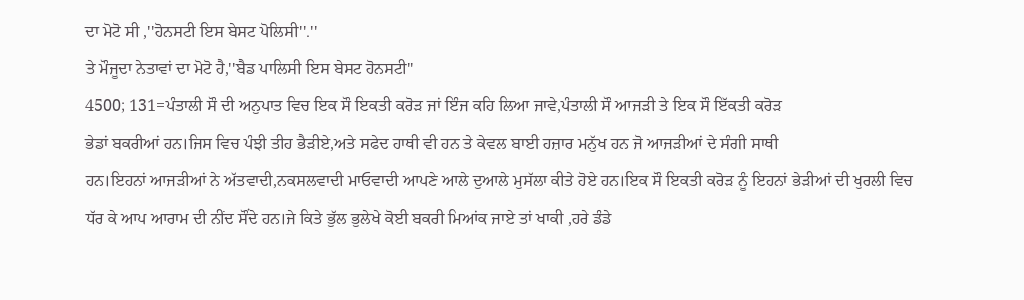ਦਾ ਮੋਟੋ ਸੀ ,''ਹੋਨਸਟੀ ਇਸ ਬੇਸਟ ਪੋਲਿਸੀ''.''
ਤੇ ਮੌਜੂਦਾ ਨੇਤਾਵਾਂ ਦਾ ਮੋਟੋ ਹੈ,''ਬੈਡ ਪਾਲਿਸੀ ਇਸ ਬੇਸਟ ਹੋਨਸਟੀ''
4500; 131=ਪੰਤਾਲੀ ਸੌ ਦੀ ਅਨੁਪਾਤ ਵਿਚ ਇਕ ਸੌ ਇਕਤੀ ਕਰੋੜ ਜਾਂ ਇੰਜ ਕਹਿ ਲਿਆ ਜਾਵੇ,ਪੰਤਾਲੀ ਸੌ ਆਜੜੀ ਤੇ ਇਕ ਸੌ ਇੱਕਤੀ ਕਰੋੜ
ਭੇਡਾਂ ਬਕਰੀਆਂ ਹਨ।ਜਿਸ ਵਿਚ ਪੰਝੀ ਤੀਹ ਭੈੜੀਏ,ਅਤੇ ਸਫੇਦ ਹਾਥੀ ਵੀ ਹਨ ਤੇ ਕੇਵਲ ਬਾਈ ਹਜ਼ਾਰ ਮਨੁੱਖ ਹਨ ਜੋ ਆਜੜੀਆਂ ਦੇ ਸੰਗੀ ਸਾਥੀ
ਹਨ।ਇਹਨਾਂ ਆਜੜੀਆਂ ਨੇ ਅੱਤਵਾਦੀ,ਨਕਸਲਵਾਦੀ ਮਾਓਵਾਦੀ ਆਪਣੇ ਆਲੇ ਦੁਆਲੇ ਮੁਸੱਲਾ ਕੀਤੇ ਹੋਏ ਹਨ।ਇਕ ਸੌ ਇਕਤੀ ਕਰੋੜ ਨੂੰ ਇਹਨਾਂ ਭੇੜੀਆਂ ਦੀ ਖੁਰਲੀ ਵਿਚ ਧੱਰ ਕੇ ਆਪ ਆਰਾਮ ਦੀ ਨੀਂਦ ਸੌਂਦੇ ਹਨ।ਜੇ ਕਿਤੇ ਭੁੱਲ ਭੁਲੇਖੇ ਕੋਈ ਬਕਰੀ ਮਿਆਂਕ ਜਾਏ ਤਾਂ ਖਾਕੀ ,ਹਰੇ ਡੰਡੇ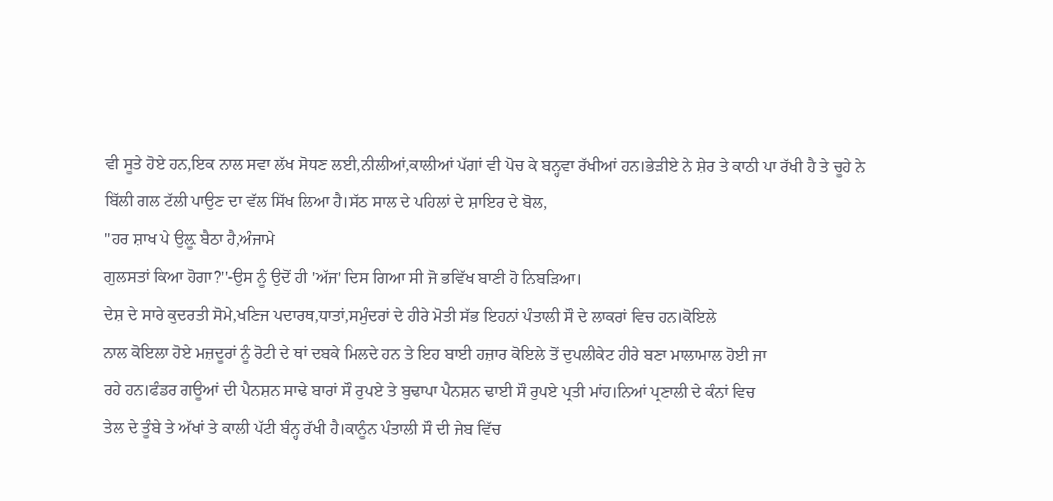ਵੀ ਸੂਤੇ ਹੋਏ ਹਨ,ਇਕ ਨਾਲ ਸਵਾ ਲੱਖ ਸੋਧਣ ਲਈ,ਨੀਲੀਆਂ,ਕਾਲੀਆਂ ਪੱਗਾਂ ਵੀ ਪੋਚ ਕੇ ਬਨ੍ਹਵਾ ਰੱਖੀਆਂ ਹਨ।ਭੇੜੀਏ ਨੇ ਸ਼ੇਰ ਤੇ ਕਾਠੀ ਪਾ ਰੱਖੀ ਹੈ ਤੇ ਚੂਹੇ ਨੇ ਬਿੱਲੀ ਗਲ ਟੱਲੀ ਪਾਉਣ ਦਾ ਵੱਲ ਸਿੱਖ ਲਿਆ ਹੈ।ਸੱਠ ਸਾਲ ਦੇ ਪਹਿਲਾਂ ਦੇ ਸ਼ਾਇਰ ਦੇ ਬੋਲ,
''ਹਰ ਸ਼ਾਖ ਪੇ ਉਲ਼ੂ ਬੈਠਾ ਹੈ,ਅੰਜਾਮੇ
ਗੁਲਸਤਾਂ ਕਿਆ ਹੋਗਾ?''-ਉਸ ਨੂੰ ਉਦੋਂ ਹੀ 'ਅੱਜ' ਦਿਸ ਗਿਆ ਸੀ ਜੋ ਭਵਿੱਖ ਬਾਣੀ ਹੋ ਨਿਬੜਿਆ।
ਦੇਸ਼ ਦੇ ਸਾਰੇ ਕੁਦਰਤੀ ਸੋਮੇ,ਖਣਿਜ ਪਦਾਰਥ,ਧਾਤਾਂ,ਸਮੁੰਦਰਾਂ ਦੇ ਹੀਰੇ ਮੋਤੀ ਸੱਭ ਇਹਨਾਂ ਪੰਤਾਲੀ ਸੌ ਦੇ ਲਾਕਰਾਂ ਵਿਚ ਹਨ।ਕੋਇਲੇ
ਨਾਲ ਕੋਇਲਾ ਹੋਏ ਮਜ਼ਦੂਰਾਂ ਨੂੰ ਰੋਟੀ ਦੇ ਥਾਂ ਦਬਕੇ ਮਿਲਦੇ ਹਨ ਤੇ ਇਹ ਬਾਈ ਹਜ਼ਾਰ ਕੋਇਲੇ ਤੋਂ ਦੁਪਲੀਕੇਟ ਹੀਰੇ ਬਣਾ ਮਾਲਾਮਾਲ ਹੋਈ ਜਾ
ਰਹੇ ਹਨ।ਫੰਡਰ ਗਊਆਂ ਦੀ ਪੈਨਸ਼ਨ ਸਾਢੇ ਬਾਰਾਂ ਸੌ ਰੁਪਏ ਤੇ ਬੁਢਾਪਾ ਪੈਨਸ਼ਨ ਢਾਈ ਸੌ ਰੁਪਏ ਪ੍ਰਤੀ ਮਾਂਹ।ਨਿਆਂ ਪ੍ਰਣਾਲੀ ਦੇ ਕੰਨਾਂ ਵਿਚ
ਤੇਲ ਦੇ ਤੂੰਬੇ ਤੇ ਅੱਖਾਂ ਤੇ ਕਾਲੀ ਪੱਟੀ ਬੰਨ੍ਹ ਰੱਖੀ ਹੈ।ਕਾਨੂੰਨ ਪੰਤਾਲੀ ਸੌ ਦੀ ਜੇਬ ਵਿੱਚ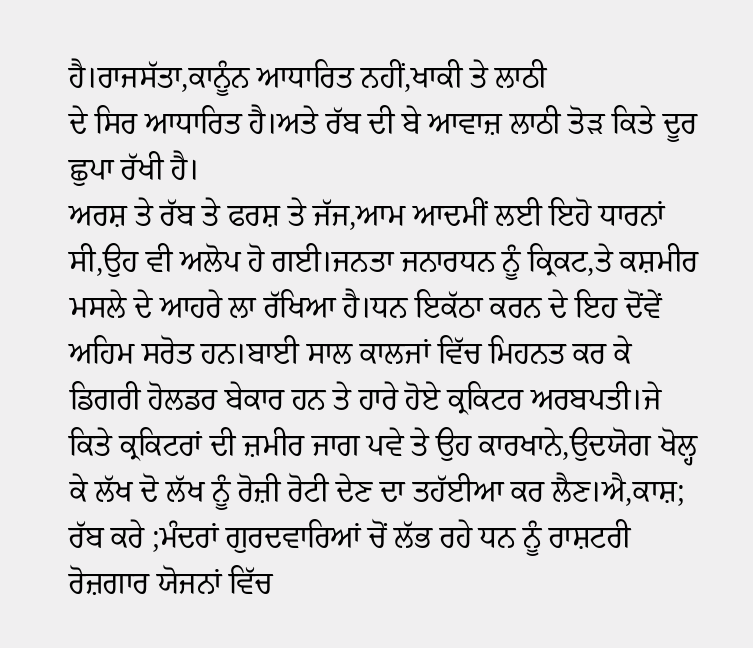ਹੈ।ਰਾਜਸੱਤਾ,ਕਾਨੂੰਨ ਆਧਾਰਿਤ ਨਹੀਂ,ਖਾਕੀ ਤੇ ਲਾਠੀ
ਦੇ ਸਿਰ ਆਧਾਰਿਤ ਹੈ।ਅਤੇ ਰੱਬ ਦੀ ਬੇ ਆਵਾਜ਼ ਲਾਠੀ ਤੋੜ ਕਿਤੇ ਦੂਰ ਛੁਪਾ ਰੱਖੀ ਹੈ।
ਅਰਸ਼ ਤੇ ਰੱਬ ਤੇ ਫਰਸ਼ ਤੇ ਜੱਜ,ਆਮ ਆਦਮੀਂ ਲਈ ਇਹੋ ਧਾਰਨਾਂ ਸੀ,ਉਹ ਵੀ ਅਲੋਪ ਹੋ ਗਈ।ਜਨਤਾ ਜਨਾਰਧਨ ਨੂੰ ਕ੍ਰਿਕਟ,ਤੇ ਕਸ਼ਮੀਰ ਮਸਲੇ ਦੇ ਆਹਰੇ ਲਾ ਰੱਖਿਆ ਹੈ।ਧਨ ਇਕੱਠਾ ਕਰਨ ਦੇ ਇਹ ਦੋਂਵੇਂ ਅਹਿਮ ਸਰੋਤ ਹਨ।ਬਾਈ ਸਾਲ ਕਾਲਜਾਂ ਵਿੱਚ ਮਿਹਨਤ ਕਰ ਕੇ ਡਿਗਰੀ ਹੋਲਡਰ ਬੇਕਾਰ ਹਨ ਤੇ ਹਾਰੇ ਹੋਏ ਕ੍ਰਕਿਟਰ ਅਰਬਪਤੀ।ਜੇ ਕਿਤੇ ਕ੍ਰਕਿਟਰਾਂ ਦੀ ਜ਼ਮੀਰ ਜਾਗ ਪਵੇ ਤੇ ਉਹ ਕਾਰਖਾਨੇ,ਉਦਯੋਗ ਖੋਲ੍ਹ ਕੇ ਲੱਖ ਦੋ ਲੱਖ ਨੂੰ ਰੋਜ਼ੀ ਰੋਟੀ ਦੇਣ ਦਾ ਤਹੱਈਆ ਕਰ ਲੈਣ।ਐ,ਕਾਸ਼; ਰੱਬ ਕਰੇ ;ਮੰਦਰਾਂ ਗੁਰਦਵਾਰਿਆਂ ਚੋਂ ਲੱਭ ਰਹੇ ਧਨ ਨੂੰ ਰਾਸ਼ਟਰੀ ਰੋਜ਼ਗਾਰ ਯੋਜਨਾਂ ਵਿੱਚ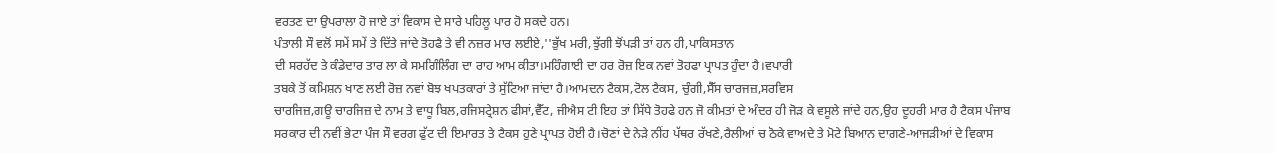ਵਰਤਣ ਦਾ ਉਪਰਾਲਾ ਹੋ ਜਾਏ ਤਾਂ ਵਿਕਾਸ ਦੇ ਸਾਰੇ ਪਹਿਲੂ ਪਾਰ ਹੋ ਸਕਦੇ ਹਨ।
ਪੰਤਾਲੀ ਸੌ ਵਲੋਂ ਸਮੇਂ ਸਮੇਂ ਤੇ ਦਿੱਤੇ ਜਾਂਦੇ ਤੋਹਫੈ ਤੇ ਵੀ ਨਜ਼ਰ ਮਾਰ ਲਈਏ,''ਭੁੱਖ ਮਰੀ,ਝੁੱਗੀ ਝੋਂਪੜੀ ਤਾਂ ਹਨ ਹੀ,ਪਾਕਿਸਤਾਨ
ਦੀ ਸਰਹੱਦ ਤੇ ਕੰਡੇਦਾਰ ਤਾਰ ਲਾ ਕੇ ਸਮਗਿੰਲਿੰਗ ਦਾ ਰਾਹ ਆਮ ਕੀਤਾ।ਮਹਿੰਗਾਈ ਦਾ ਹਰ ਰੋਜ਼ ਇਕ ਨਵਾਂ ਤੋਹਫਾ ਪ੍ਰਾਪਤ ਹੁੰਦਾ ਹੈ।ਵਪਾਰੀ
ਤਬਕੇ ਤੋਂ ਕਮਿਸ਼ਨ ਖਾਣ ਲਈ ਰੋਜ਼ ਨਵਾਂ ਬੋਝ ਖਪਤਕਾਰਾਂ ਤੇ ਸੁੱਟਿਆ ਜਾਂਦਾ ਹੈ।ਆਮਦਨ ਟੈਕਸ,ਟੋਲ ਟੈਕਸ, ਚੁੰਗੀ,ਸੈੱਸ ਚਾਰਜਜ਼,ਸਰਵਿਸ
ਚਾਰਜਿਜ਼,ਗਊ ਚਾਰਜਿਜ਼ ਦੇ ਨਾਮ ਤੇ ਵਾਧੂ ਬਿਲ,ਰਜਿਸਟ੍ਰੇਸ਼ਨ ਫੀਸਾਂ,ਵੈੱਟ, ਜੀਐਸ ਟੀ ਇਹ ਤਾਂ ਸਿੱਧੇ ਤੋਹਫੇ ਹਨ ਜੋ ਕੀਮਤਾਂ ਦੇ ਅੰਦਰ ਹੀ ਜੋੜ ਕੇ ਵਸੂਲੇ ਜਾਂਦੇ ਹਨ,ਉਹ ਦੂਹਰੀ ਮਾਰ ਹੈ ਟੈਕਸ ਪੰਜਾਬ ਸਰਕਾਰ ਦੀ ਨਵੀਂ ਭੇਟਾ ਪੰਜ ਸੌ ਵਰਗ ਫੁੱਟ ਦੀ ਇਮਾਰਤ ਤੇ ਟੈਕਸ ਹੁਣੇ ਪ੍ਰਾਪਤ ਹੋਈ ਹੈ।ਚੋਣਾਂ ਦੇ ਨੇੜੇ ਨੀਂਹ ਪੱਥਰ ਰੱਖਣੇ,ਰੈਲੀਆਂ ਚ ਠੋਕੇ ਵਾਅਦੇ ਤੇ ਮੋਟੇ ਬਿਆਨ ਦਾਗਣੇ-ਆਜੜੀਆਂ ਦੇ ਵਿਕਾਸ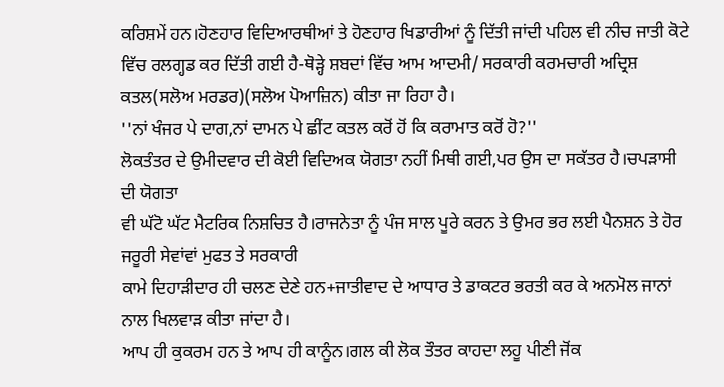ਕਰਿਸ਼ਮੇਂ ਹਨ।ਹੋਣਹਾਰ ਵਿਦਿਆਰਥੀਆਂ ਤੇ ਹੋਣਹਾਰ ਖਿਡਾਰੀਆਂ ਨੂੰ ਦਿੱਤੀ ਜਾਂਦੀ ਪਹਿਲ ਵੀ ਨੀਚ ਜਾਤੀ ਕੋਟੇ ਵਿੱਚ ਰਲਗ੍ਹਡ ਕਰ ਦਿੱਤੀ ਗਈ ਹੈ-ਥੋੜ੍ਹੇ ਸ਼ਬਦਾਂ ਵਿੱਚ ਆਮ ਆਦਮੀ/ ਸਰਕਾਰੀ ਕਰਮਚਾਰੀ ਅਦ੍ਰਿਸ਼ ਕਤਲ(ਸਲੋਅ ਮਰਡਰ)(ਸਲੋਅ ਪੋਆਜ਼ਿਨ) ਕੀਤਾ ਜਾ ਰਿਹਾ ਹੈ।
''ਨਾਂ ਖੰਜਰ ਪੇ ਦਾਗ,ਨਾਂ ਦਾਮਨ ਪੇ ਛੀਂਟ ਕਤਲ ਕਰੋਂ ਹੋਂ ਕਿ ਕਰਾਮਾਤ ਕਰੋਂ ਹੋ?''
ਲੋਕਤੰਤਰ ਦੇ ਉਮੀਦਵਾਰ ਦੀ ਕੋਈ ਵਿਦਿਅਕ ਯੋਗਤਾ ਨਹੀਂ ਮਿਥੀ ਗਈ,ਪਰ ਉਸ ਦਾ ਸਕੱਤਰ ਹੈ।ਚਪੜਾਸੀ ਦੀ ਯੋਗਤਾ
ਵੀ ਘੱਟੋ ਘੱਟ ਮੈਟਰਿਕ ਨਿਸ਼ਚਿਤ ਹੈ।ਰਾਜਨੇਤਾ ਨੂੰ ਪੰਜ ਸਾਲ ਪੂਰੇ ਕਰਨ ਤੇ ਉਮਰ ਭਰ ਲਈ ਪੈਨਸ਼ਨ ਤੇ ਹੋਰ ਜਰੂਰੀ ਸੇਵਾਂਵਾਂ ਮੁਫਤ ਤੇ ਸਰਕਾਰੀ
ਕਾਮੇ ਦਿਹਾੜੀਦਾਰ ਹੀ ਚਲਣ ਦੇਣੇ ਹਨ+ਜਾਤੀਵਾਦ ਦੇ ਆਧਾਰ ਤੇ ਡਾਕਟਰ ਭਰਤੀ ਕਰ ਕੇ ਅਨਮੋਲ ਜਾਨਾਂ ਨਾਲ ਖਿਲਵਾੜ ਕੀਤਾ ਜਾਂਦਾ ਹੈ।
ਆਪ ਹੀ ਕੁਕਰਮ ਹਨ ਤੇ ਆਪ ਹੀ ਕਾਨੂੰਨ।ਗਲ ਕੀ ਲੋਕ ਤੌਤਰ ਕਾਹਦਾ ਲਹੂ ਪੀਣੀ ਜੋਂਕ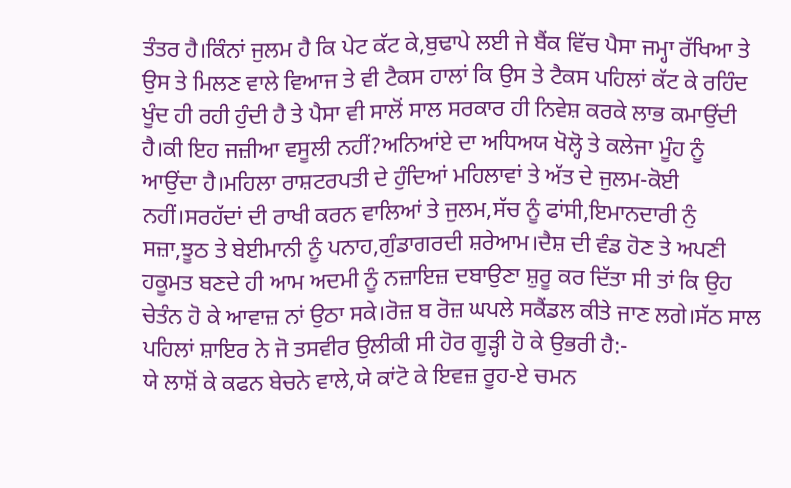ਤੰਤਰ ਹੈ।ਕਿੰਨਾਂ ਜੁਲਮ ਹੈ ਕਿ ਪੇਟ ਕੱਟ ਕੇ,ਬੁਢਾਪੇ ਲਈ ਜੇ ਬੈਂਕ ਵਿੱਚ ਪੈਸਾ ਜਮ੍ਹਾ ਰੱਖਿਆ ਤੇ ਉਸ ਤੇ ਮਿਲਣ ਵਾਲੇ ਵਿਆਜ ਤੇ ਵੀ ਟੈਕਸ ਹਾਲਾਂ ਕਿ ਉਸ ਤੇ ਟੈਕਸ ਪਹਿਲਾਂ ਕੱਟ ਕੇ ਰਹਿੰਦ ਖੂੰਦ ਹੀ ਰਹੀ ਹੁੰਦੀ ਹੈ ਤੇ ਪੈਸਾ ਵੀ ਸਾਲੋਂ ਸਾਲ ਸਰਕਾਰ ਹੀ ਨਿਵੇਸ਼ ਕਰਕੇ ਲਾਭ ਕਮਾਉਂਦੀ ਹੈ।ਕੀ ਇਹ ਜਜ਼ੀਆ ਵਸੂਲੀ ਨਹੀਂ?ਅਨਿਆਂਏ ਦਾ ਅਧਿਅਯ ਖੋਲ੍ਹੋ ਤੇ ਕਲੇਜਾ ਮੂੰਹ ਨੂੰ ਆਉਂਦਾ ਹੈ।ਮਹਿਲਾ ਰਾਸ਼ਟਰਪਤੀ ਦੇ ਹੁੰਦਿਆਂ ਮਹਿਲਾਵਾਂ ਤੇ ਅੱਤ ਦੇ ਜੁਲਮ-ਕੋਈ ਨਹੀਂ।ਸਰਹੱਦਾਂ ਦੀ ਰਾਖੀ ਕਰਨ ਵਾਲਿਆਂ ਤੇ ਜੁਲਮ,ਸੱਚ ਨੂੰ ਫਾਂਸੀ,ਇਮਾਨਦਾਰੀ ਨੁੰ ਸਜ਼ਾ,ਝੂਠ ਤੇ ਬੇਈਮਾਨੀ ਨੂੰ ਪਨਾਹ,ਗੁੰਡਾਗਰਦੀ ਸ਼ਰੇਆਮ।ਦੈਸ਼ ਦੀ ਵੰਡ ਹੋਣ ਤੇ ਅਪਣੀ ਹਕੂਮਤ ਬਣਦੇ ਹੀ ਆਮ ਅਦਮੀ ਨੂੰ ਨਜ਼ਾਇਜ਼ ਦਬਾਉਣਾ ਸ਼ੁਰੂ ਕਰ ਦਿੱਤਾ ਸੀ ਤਾਂ ਕਿ ਉਹ ਚੇਤੰਨ ਹੋ ਕੇ ਆਵਾਜ਼ ਨਾਂ ਉਠਾ ਸਕੇ।ਰੋਜ਼ ਬ ਰੋਜ਼ ਘਪਲੇ ਸਕੈਂਡਲ ਕੀਤੇ ਜਾਣ ਲਗੇ।ਸੱਠ ਸਾਲ ਪਹਿਲਾਂ ਸ਼ਾਇਰ ਨੇ ਜੋ ਤਸਵੀਰ ਉਲੀਕੀ ਸੀ ਹੋਰ ਗੂੜ੍ਹੀ ਹੋ ਕੇ ਉਭਰੀ ਹੈ:-
ਯੇ ਲਾਸ਼ੋਂ ਕੇ ਕਫਨ ਬੇਚਨੇ ਵਾਲੇ,ਯੇ ਕਾਂਟੋ ਕੇ ਇਵਜ਼ ਰੂਹ-ਏ ਚਮਨ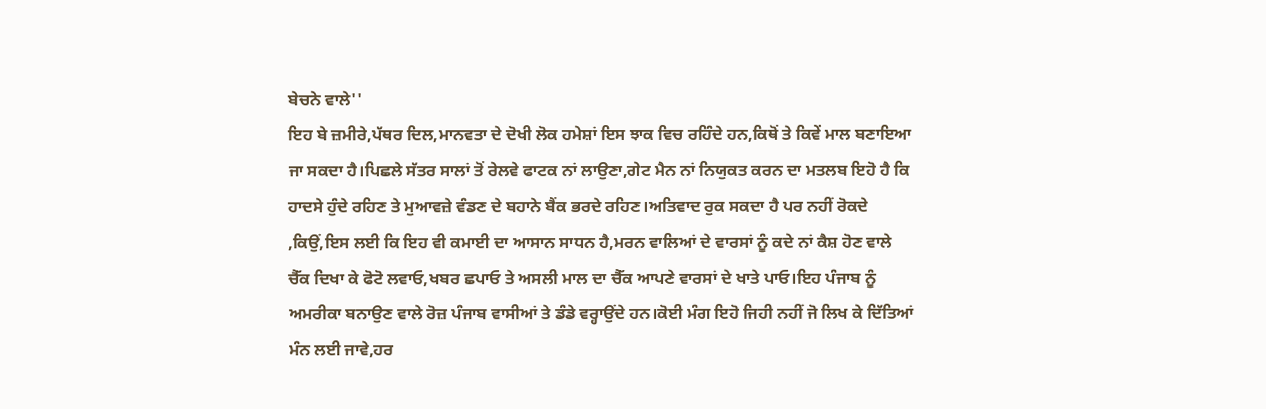ਬੇਚਨੇ ਵਾਲੇ''
ਇਹ ਬੇ ਜ਼ਮੀਰੇ,ਪੱਥਰ ਦਿਲ,ਮਾਨਵਤਾ ਦੇ ਦੋਖੀ ਲੋਕ ਹਮੇਸ਼ਾਂ ਇਸ ਝਾਕ ਵਿਚ ਰਹਿੰਦੇ ਹਨ,ਕਿਥੋਂ ਤੇ ਕਿਵੇਂ ਮਾਲ ਬਣਾਇਆ ਜਾ ਸਕਦਾ ਹੈ।ਪਿਛਲੇ ਸੱਤਰ ਸਾਲਾਂ ਤੋਂ ਰੇਲਵੇ ਫਾਟਕ ਨਾਂ ਲਾਉਣਾ,ਗੇਟ ਮੈਨ ਨਾਂ ਨਿਯੁਕਤ ਕਰਨ ਦਾ ਮਤਲਬ ਇਹੋ ਹੈ ਕਿ ਹਾਦਸੇ ਹੁੰਦੇ ਰਹਿਣ ਤੇ ਮੁਆਵਜ਼ੇ ਵੰਡਣ ਦੇ ਬਹਾਨੇ ਬੈਂਕ ਭਰਦੇ ਰਹਿਣ।ਅਤਿਵਾਦ ਰੁਕ ਸਕਦਾ ਹੈ ਪਰ ਨਹੀਂ ਰੋਕਦੇ ,ਕਿਉਂ,ਇਸ ਲਈ ਕਿ ਇਹ ਵੀ ਕਮਾਈ ਦਾ ਆਸਾਨ ਸਾਧਨ ਹੈ,ਮਰਨ ਵਾਲਿਆਂ ਦੇ ਵਾਰਸਾਂ ਨੂੰ ਕਦੇ ਨਾਂ ਕੈਸ਼ ਹੋਣ ਵਾਲੇ ਚੈੱਕ ਦਿਖਾ ਕੇ ਫੋਟੋ ਲਵਾਓ,ਖਬਰ ਛਪਾਓ ਤੇ ਅਸਲੀ ਮਾਲ ਦਾ ਚੈੱਕ ਆਪਣੇ ਵਾਰਸਾਂ ਦੇ ਖਾਤੇ ਪਾਓ।ਇਹ ਪੰਜਾਬ ਨੂੰ ਅਮਰੀਕਾ ਬਨਾਉਣ ਵਾਲੇ ਰੋਜ਼ ਪੰਜਾਬ ਵਾਸੀਆਂ ਤੇ ਡੰਡੇ ਵਰ੍ਹਾਉਂਦੇ ਹਨ।ਕੋਈ ਮੰਗ ਇਹੋ ਜਿਹੀ ਨਹੀਂ ਜੋ ਲਿਖ ਕੇ ਦਿੱਤਿਆਂ ਮੰਨ ਲਈ ਜਾਵੇ,ਹਰ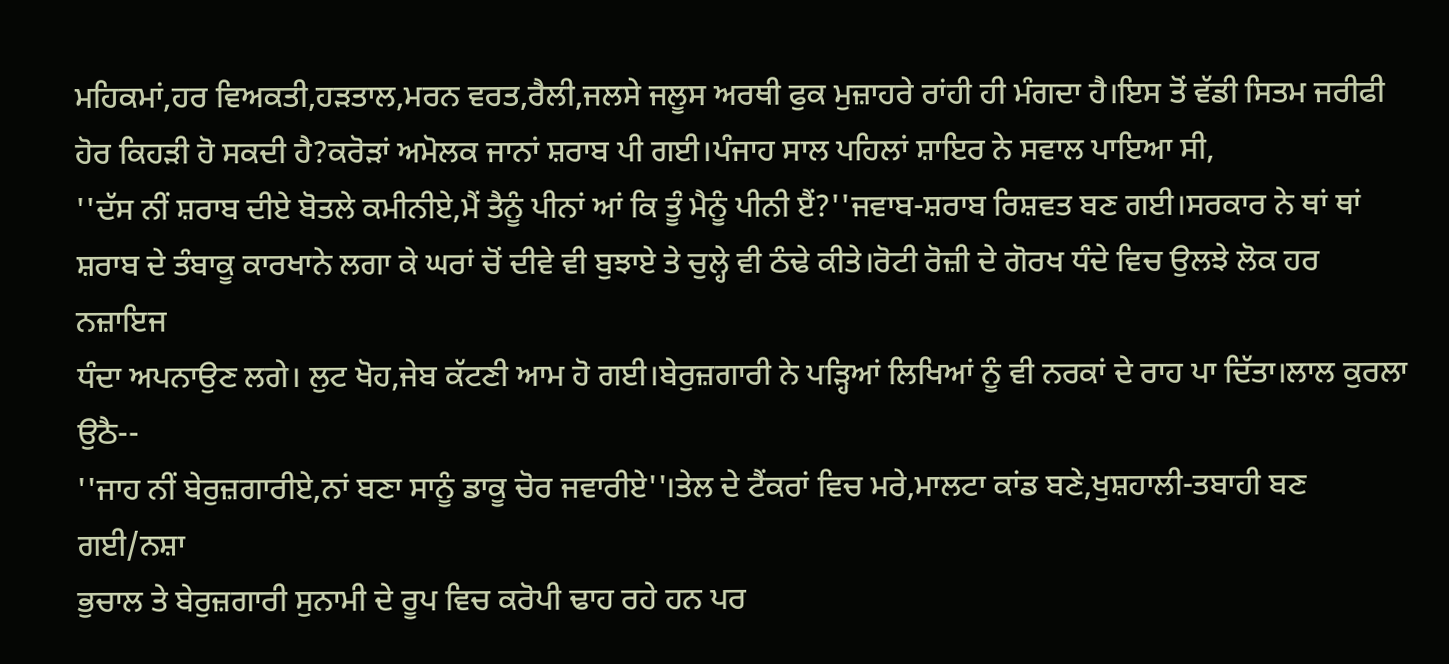ਮਹਿਕਮਾਂ,ਹਰ ਵਿਅਕਤੀ,ਹੜਤਾਲ,ਮਰਨ ਵਰਤ,ਰੈਲੀ,ਜਲਸੇ ਜਲੂਸ ਅਰਥੀ ਫੁਕ ਮੁਜ਼ਾਹਰੇ ਰਾਂਹੀ ਹੀ ਮੰਗਦਾ ਹੈ।ਇਸ ਤੋਂ ਵੱਡੀ ਸਿਤਮ ਜਰੀਫੀ ਹੋਰ ਕਿਹੜੀ ਹੋ ਸਕਦੀ ਹੈ?ਕਰੋੜਾਂ ਅਮੋਲਕ ਜਾਨਾਂ ਸ਼ਰਾਬ ਪੀ ਗਈ।ਪੰਜਾਹ ਸਾਲ ਪਹਿਲਾਂ ਸ਼ਾਇਰ ਨੇ ਸਵਾਲ ਪਾਇਆ ਸੀ,
''ਦੱਸ ਨੀਂ ਸ਼ਰਾਬ ਦੀਏ ਬੋਤਲੇ ਕਮੀਨੀਏ,ਮੈਂ ਤੈਨੂੰ ਪੀਨਾਂ ਆਂ ਕਿ ਤੂੰ ਮੈਨੂੰ ਪੀਨੀ ੲੈਂ?''ਜਵਾਬ-ਸ਼ਰਾਬ ਰਿਸ਼ਵਤ ਬਣ ਗਈ।ਸਰਕਾਰ ਨੇ ਥਾਂ ਥਾਂ ਸ਼ਰਾਬ ਦੇ ਤੰਬਾਕੂ ਕਾਰਖਾਨੇ ਲਗਾ ਕੇ ਘਰਾਂ ਚੋਂ ਦੀਵੇ ਵੀ ਬੁਝਾਏ ਤੇ ਚੁਲ੍ਹੇ ਵੀ ਠੰਢੇ ਕੀਤੇ।ਰੋਟੀ ਰੋਜ਼ੀ ਦੇ ਗੋਰਖ ਧੰਦੇ ਵਿਚ ਉਲਝੇ ਲੋਕ ਹਰ ਨਜ਼ਾਇਜ
ਧੰਦਾ ਅਪਨਾਉਣ ਲਗੇ। ਲੁਟ ਖੋਹ,ਜੇਬ ਕੱਟਣੀ ਆਮ ਹੋ ਗਈ।ਬੇਰੁਜ਼ਗਾਰੀ ਨੇ ਪੜ੍ਹਿਆਂ ਲਿਖਿਆਂ ਨੂੰ ਵੀ ਨਰਕਾਂ ਦੇ ਰਾਹ ਪਾ ਦਿੱਤਾ।ਲਾਲ ਕੁਰਲਾ ਉਠੈ--
''ਜਾਹ ਨੀਂ ਬੇਰੁਜ਼ਗਾਰੀਏ,ਨਾਂ ਬਣਾ ਸਾਨੂੰ ਡਾਕੂ ਚੋਰ ਜਵਾਰੀਏ''।ਤੇਲ ਦੇ ਟੈਂਕਰਾਂ ਵਿਚ ਮਰੇ,ਮਾਲਟਾ ਕਾਂਡ ਬਣੇ,ਖੁਸ਼ਹਾਲੀ-ਤਬਾਹੀ ਬਣ ਗਈ/ਨਸ਼ਾ
ਭੁਚਾਲ ਤੇ ਬੇਰੁਜ਼ਗਾਰੀ ਸੁਨਾਮੀ ਦੇ ਰੂਪ ਵਿਚ ਕਰੋਪੀ ਢਾਹ ਰਹੇ ਹਨ ਪਰ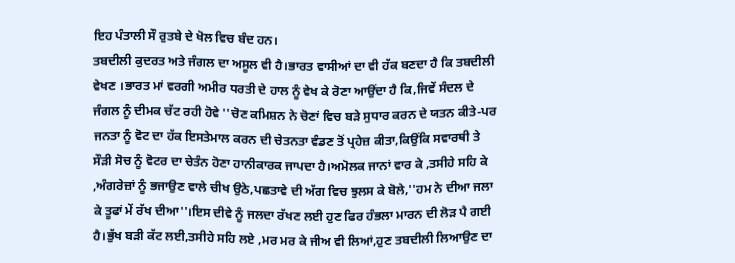ਇਹ ਪੰਤਾਲੀ ਸੌ ਰੁਤਬੇ ਦੇ ਖੋਲ ਵਿਚ ਬੰਦ ਹਨ।
ਤਬਦੀਲੀ ਕੁਦਰਤ ਅਤੇ ਜੰਗਲ ਦਾ ਅਸੂਲ ਵੀ ਹੈ।ਭਾਰਤ ਵਾਸੀਆਂ ਦਾ ਵੀ ਹੱਕ ਬਣਦਾ ਹੈ ਕਿ ਤਬਦੀਲੀ ਵੇਖਣ ।ਭਾਰਤ ਮਾਂ ਵਰਗੀ ਅਮੀਰ ਧਰਤੀ ਦੇ ਹਾਲ ਨੂੰ ਵੇਖ ਕੇ ਰੋਣਾ ਆਉਂਦਾ ਹੈ ਕਿ,ਜਿਵੇਂ ਸੰਦਲ ਦੇ ਜੰਗਲ ਨੂੰ ਦੀਮਕ ਚੱਟ ਰਹੀ ਹੋਵੇ ''ਚੋਣ ਕਮਿਸ਼ਨ ਨੇ ਚੋਣਾਂ ਵਿਚ ਬੜੇ ਸੁਧਾਰ ਕਰਨ ਦੇ ਯਤਨ ਕੀਤੇ-ਪਰ ਜਨਤਾ ਨੂੰ ਵੋਟ ਦਾ ਹੱਕ ਇਸਤੇਮਾਲ ਕਰਨ ਦੀ ਚੇਤਨਤਾ ਵੰਡਣ ਤੋਂ ਪ੍ਰਹੇਜ਼ ਕੀਤਾ,ਕਿਉਂਕਿ ਸਵਾਰਥੀ ਤੇ ਸੌੜੀ ਸੋਚ ਨੂੰ ਵੋਟਰ ਦਾ ਚੇਤੰਨ ਹੋਣਾ ਹਾਨੀਕਾਰਕ ਜਾਪਦਾ ਹੈ।ਅਮੋਲਕ ਜਾਨਾਂ ਵਾਰ ਕੇ ,ਤਸੀਹੇ ਸਹਿ ਕੇ ,ਅੰਗਰੇਜ਼ਾਂ ਨੂੰ ਭਜਾਉਣ ਵਾਲੇ ਚੀਖ ਉਠੇ,ਪਛਤਾਵੇ ਦੀ ਅੱਗ ਵਿਚ ਝੁਲਸ ਕੇ ਬੋਲੇ,''ਹਮ ਨੇ ਦੀਆ ਜਲਾ ਕੇ ਤੂਫਾਂ ਮੇਂ ਰੱਖ ਦੀਆ''।ਇਸ ਦੀਵੇ ਨੂੰ ਜਲਦਾ ਰੱਖਣ ਲਈ ਹੁਣ ਫਿਰ ਹੰਭਲਾ ਮਾਰਨ ਦੀ ਲੋੜ ਪੈ ਗਈ ਹੈ।ਭੁੱਖ ਬੜੀ ਕੱਟ ਲਈ,ਤਸੀਹੇ ਸਹਿ ਲਏ ,ਮਰ ਮਰ ਕੇ ਜੀਅ ਵੀ ਲਿਆਂ,ਹੁਣ ਤਬਦੀਲੀ ਲਿਆਉਣ ਦਾ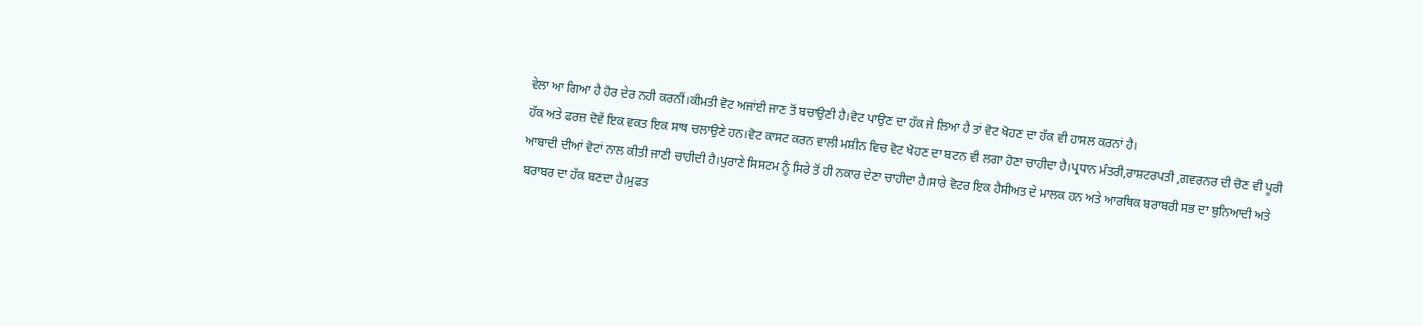ਵੇਲਾ ਆ ਗਿਆ ਹੈ ਹੋਰ ਦੇਰ ਨਹੀ ਕਰਨੀਂ।ਕੀਮਤੀ ਵੋਟ ਅਜਾਂਈ ਜਾਣ ਤੋਂ ਬਚਾਉਣੀ ਹੈ।ਵੋਟ ਪਾਉਣ ਦਾ ਹੱਕ ਜੇ ਲਿਆ ਹੈ ਤਾਂ ਵੋਟ ਖੋਹਣ ਦਾ ਹੱਕ ਵੀ ਹਾਸਲ ਕਰਨਾਂ ਹੈ।
ਹੱਕ ਅਤੇ ਫਰਜ਼ ਦੋਵੇਂ ਇਕ ਵਕਤ ਇਕ ਸਾਥ ਚਲਾਉਣੇ ਹਨ।ਵੋਟ ਕਾਸਟ ਕਰਨ ਵਾਲੀ ਮਸ਼ੀਨ ਵਿਚ ਵੋਟ ਖੋਹਣ ਦਾ ਬਟਨ ਵੀ ਲਗਾ ਹੋਣਾ ਚਾਹੀਦਾ ਹੈ।ਪ੍ਰਧਾਨ ਮੰਤਰੀ,ਰਾਸ਼ਟਰਪਤੀ ,ਗਵਰਨਰ ਦੀ ਚੋਣ ਵੀ ਪੂਰੀ ਆਬਾਦੀ ਦੀਆਂ ਵੋਟਾਂ ਨਾਲ ਕੀਤੀ ਜਾਣੀ ਚਾਹੀਦੀ ਹੈ।ਪੁਰਾਣੇ ਸਿਸਟਮ ਨੂੰ ਸਿਰੇ ਤੋਂ ਹੀ ਨਕਾਰ ਦੇਣਾ ਚਾਹੀਦਾ ਹੈ।ਸਾਰੇ ਵੋਟਰ ਇਕ ਹੈਸੀਅਤ ਦੇ ਮਾਲਕ ਹਨ ਅਤੇ ਆਰਥਿਕ ਬਰਾਬਰੀ ਸਭ ਦਾ ਬੁਨਿਆਦੀ ਅਤੇ ਬਰਾਬਰ ਦਾ ਹੱਕ ਬਣਦਾ ਹੈ।ਮੁਫਤ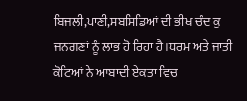ਬਿਜਲੀ,ਪਾਣੀ,ਸਬਸਿਡਿਆਂ ਦੀ ਭੀਖ ਚੰਦ ਕੁ ਜਨਗਣਾਂ ਨੂੰ ਲਾਭ ਹੋ ਰਿਹਾ ਹੈ।ਧਰਮ ਅਤੇ ਜਾਤੀ ਕੋਟਿਆਂ ਨੇ ਆਬਾਦੀ ਏਕਤਾ ਵਿਚ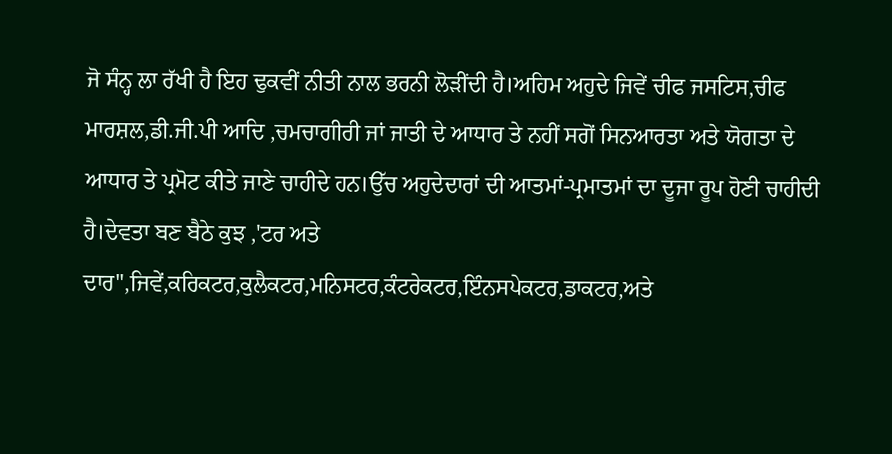ਜੋ ਸੰਨ੍ਹ ਲਾ ਰੱਖੀ ਹੈ ਇਹ ਢੁਕਵੀਂ ਨੀਤੀ ਨਾਲ ਭਰਨੀ ਲੋੜੀਂਦੀ ਹੈ।ਅਹਿਮ ਅਹੁਦੇ ਜਿਵੇਂ ਚੀਫ ਜਸਟਿਸ,ਚੀਫ ਮਾਰਸ਼ਲ,ਡੀ.ਜੀ.ਪੀ ਆਦਿ ,ਚਮਚਾਗੀਰੀ ਜਾਂ ਜਾਤੀ ਦੇ ਆਧਾਰ ਤੇ ਨਹੀਂ ਸਗੋਂ ਸਿਨਆਰਤਾ ਅਤੇ ਯੋਗਤਾ ਦੇ ਆਧਾਰ ਤੇ ਪ੍ਰਮੋਟ ਕੀਤੇ ਜਾਣੇ ਚਾਹੀਦੇ ਹਨ।ਉੱਚ ਅਹੁਦੇਦਾਰਾਂ ਦੀ ਆਤਮਾਂ-ਪ੍ਰਮਾਤਮਾਂ ਦਾ ਦੂਜਾ ਰੂਪ ਹੋਣੀ ਚਾਹੀਦੀ ਹੈ।ਦੇਵਤਾ ਬਣ ਬੈਠੇ ਕੁਝ ,'ਟਰ ਅਤੇ ਦਾਰ'',ਜਿਵੇਂ,ਕਰਿਕਟਰ,ਕੁਲੈਕਟਰ,ਮਨਿਸਟਰ,ਕੰਟਰੇਕਟਰ,ਇੰਨਸਪੇਕਟਰ,ਡਾਕਟਰ,ਅਤੇ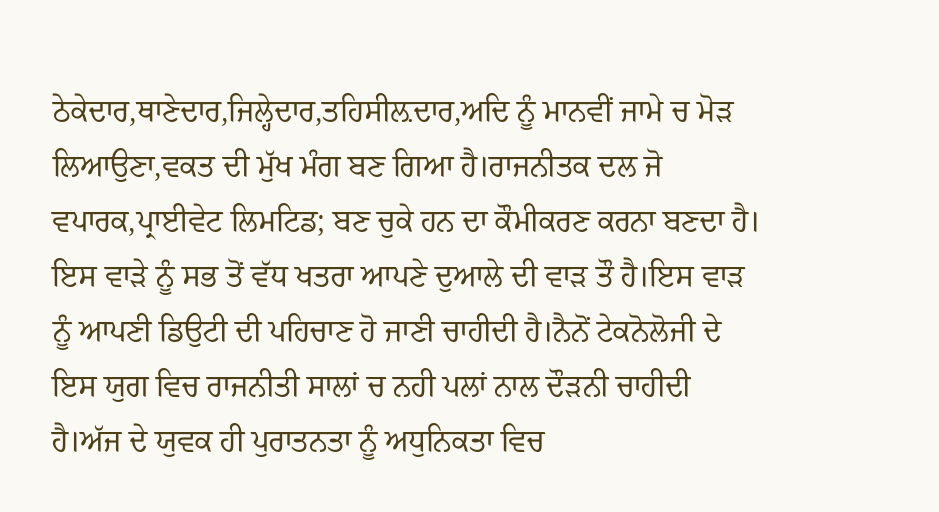ਠੇਕੇਦਾਰ,ਥਾਣੇਦਾਰ,ਜਿਲ੍ਹੇਦਾਰ,ਤਹਿਸੀਲ਼ਦਾਰ,ਅਦਿ ਨੂੰ ਮਾਨਵੀਂ ਜਾਮੇ ਚ ਮੋੜ ਲਿਆਉਣਾ,ਵਕਤ ਦੀ ਮੁੱਖ ਮੰਗ ਬਣ ਗਿਆ ਹੈ।ਰਾਜਨੀਤਕ ਦਲ ਜੋ
ਵਪਾਰਕ,ਪ੍ਰਾਈਵੇਟ ਲਿਮਟਿਡ; ਬਣ ਚੁਕੇ ਹਨ ਦਾ ਕੌਮੀਕਰਣ ਕਰਨਾ ਬਣਦਾ ਹੈ।
ਇਸ ਵਾੜੇ ਨੂੰ ਸਭ ਤੋਂ ਵੱਧ ਖਤਰਾ ਆਪਣੇ ਦੁਆਲੇ ਦੀ ਵਾੜ ਤੌ ਹੈ।ਇਸ ਵਾੜ ਨੂੰ ਆਪਣੀ ਡਿਉਟੀ ਦੀ ਪਹਿਚਾਣ ਹੋ ਜਾਣੀ ਚਾਹੀਦੀ ਹੈ।ਨੈਨੋਂ ਟੇਕਨੋਲੋਜੀ ਦੇ ਇਸ ਯੁਗ ਵਿਚ ਰਾਜਨੀਤੀ ਸਾਲਾਂ ਚ ਨਹੀ ਪਲਾਂ ਨਾਲ ਦੌੜਨੀ ਚਾਹੀਦੀ ਹੈ।ਅੱਜ ਦੇ ਯੁਵਕ ਹੀ ਪੁਰਾਤਨਤਾ ਨੂੰ ਅਧੁਨਿਕਤਾ ਵਿਚ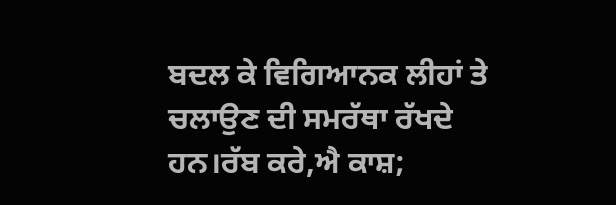ਬਦਲ ਕੇ ਵਿਗਿਆਨਕ ਲੀਹਾਂ ਤੇ ਚਲਾਉਣ ਦੀ ਸਮਰੱਥਾ ਰੱਖਦੇ ਹਨ।ਰੱਬ ਕਰੇ,ਐ ਕਾਸ਼;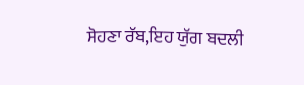ਸੋਹਣਾ ਰੱਬ,ਇਹ ਯੁੱਗ ਬਦਲੀ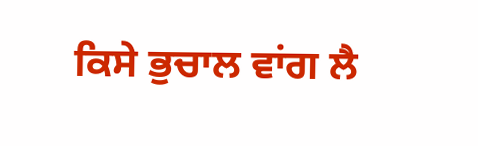ਕਿਸੇ ਭੁਚਾਲ ਵਾਂਗ ਲੈ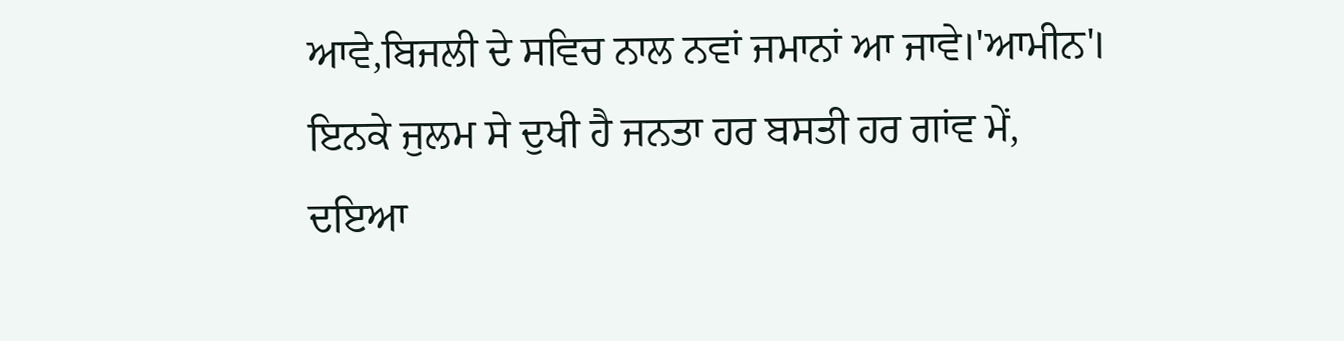ਆਵੇ,ਬਿਜਲੀ ਦੇ ਸਵਿਚ ਨਾਲ ਨਵਾਂ ਜਮਾਨਾਂ ਆ ਜਾਵੇ।'ਆਮੀਨ'।
ਇਨਕੇ ਜੁਲਮ ਸੇ ਦੁਖੀ ਹੈ ਜਨਤਾ ਹਰ ਬਸਤੀ ਹਰ ਗਾਂਵ ਮੇਂ,
ਦਇਆ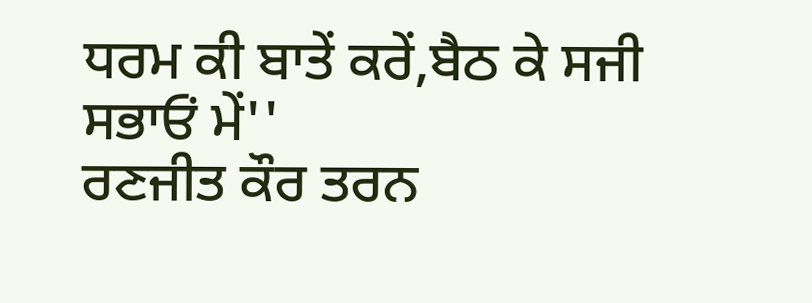ਧਰਮ ਕੀ ਬਾਤੇਂ ਕਰੇਂ,ਬੈਠ ਕੇ ਸਜੀ ਸਭਾਓਂ ਮੇਂ''
ਰਣਜੀਤ ਕੌਰ ਤਰਨ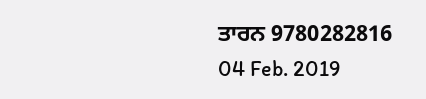ਤਾਰਨ 9780282816
04 Feb. 2019